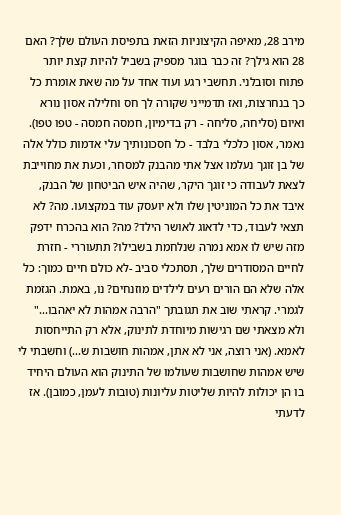מירב 28, מאיפה הקיצוניות הזאת בתפיסת העולם שלך? האם 28 הוא גילך? זה כבר בוגר מספיק בשביל להיות קצת יותר פתוח וסובלני. תחשבי רגע ועוד אחד על מה שאת אומרת כל כך בנחרצות, ואז תדמייני שקורה לך חס וחלילה אסון נורא ואיום (סליחה, סליחה - רק בדימיון, חמסה חמסה - טפו טפו). נאמר, אסון כלכלי בלבד - כל חסכונותיך עלי אדמות כולל אלה של בן זוגך נעלמו אצל אתי מהבנק למסחר, וכעת את מחוייבת לצאת לעבודה כי זוגך היקר, שהיה איש הביטחון של הבנק, איבד את כל המוניטין שלו ולא יועסק עוד במקצועו. מה? לא תצאי לעבוד, כדי לדאוג לאושר הילד? מה? הוא בהכרח ידפק מזה שיש לו אמא נמרה שנלחמת בשבילו? תתעוררי - חזרת לחיים המסודרים שלך, תסתכלי סביב -לא כולם חיים כמוך: כל אלה שלא הם הורים רעים לילדים מוזנחים? נו, באמת. הגזמת לגמרי. קראתי שוב את תגובתך "הרבה אמהות לא יאהבו..." ולא מצאתי שם רגישות מיוחדת לתינוק, אלא רק התייחסות לאמא. (אני רוצה, אני לא אתן, אמהות חושבות ש...) וחשבתי לי שיש אמהות שחושבות שעולמו של התינוק הוא העולם היחיד בו הן יכולות להיות שליטות עליונות (טובות לעמן, כמובן). אז לדעתי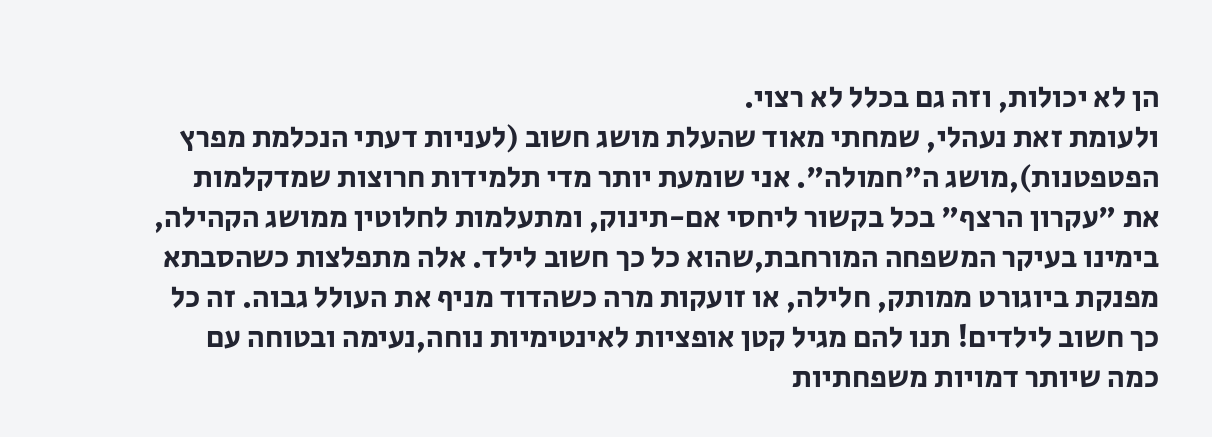הן לא יכולות, וזה גם בכלל לא רצוי.
ולעומת זאת נעהלי, שמחתי מאוד שהעלת מושג חשוב (לעניות דעתי הנכלמת מפרץ הפטפטנות),מושג ה"חמולה". אני שומעת יותר מדי תלמידות חרוצות שמדקלמות את "עקרון הרצף" בכל בקשור ליחסי אם-תינוק, ומתעלמות לחלוטין ממושג הקהילה, בימינו בעיקר המשפחה המורחבת,שהוא כל כך חשוב לילד. אלה מתפלצות כשהסבתא מפנקת ביוגורט ממותק, חלילה, או זועקות מרה כשהדוד מניף את העולל גבוה. זה כל כך חשוב לילדים! תנו להם מגיל קטן אופציות לאינטימיות נוחה,נעימה ובטוחה עם כמה שיותר דמויות משפחתיות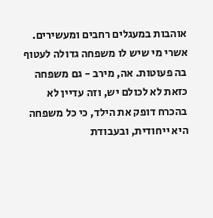אוהבות במעגלים רחבים ומעשירים. אשרי מי שיש לו משפחה גדולה לעטוף בה פעוטות. אה, מירב - גם משפחה כזאת לא לכולם יש, וזה עדיין לא בהכרח דופק את הילד, כי כל משפחה היא ייחודית, ובעבודת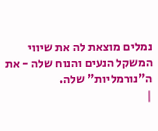נמלים מוצאת לה את שיווי המשקל הנעים והנוח שלה - את ה"נורמליות" שלה.
|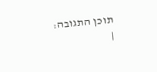תוכן התגובה:
|